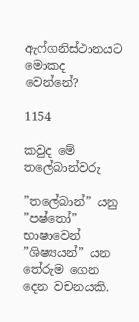ඇෆ්ගනිස්ථානයට මොකද වෙන්නේ?

1154

කවුද මේ තලේබාන්වරු

”තලේබාන්” යනු ”පෂ්තෝ” භාෂාවෙන් ”ශිෂ්‍යයන්” යන තේරුම ගෙන දෙන වචනයකි.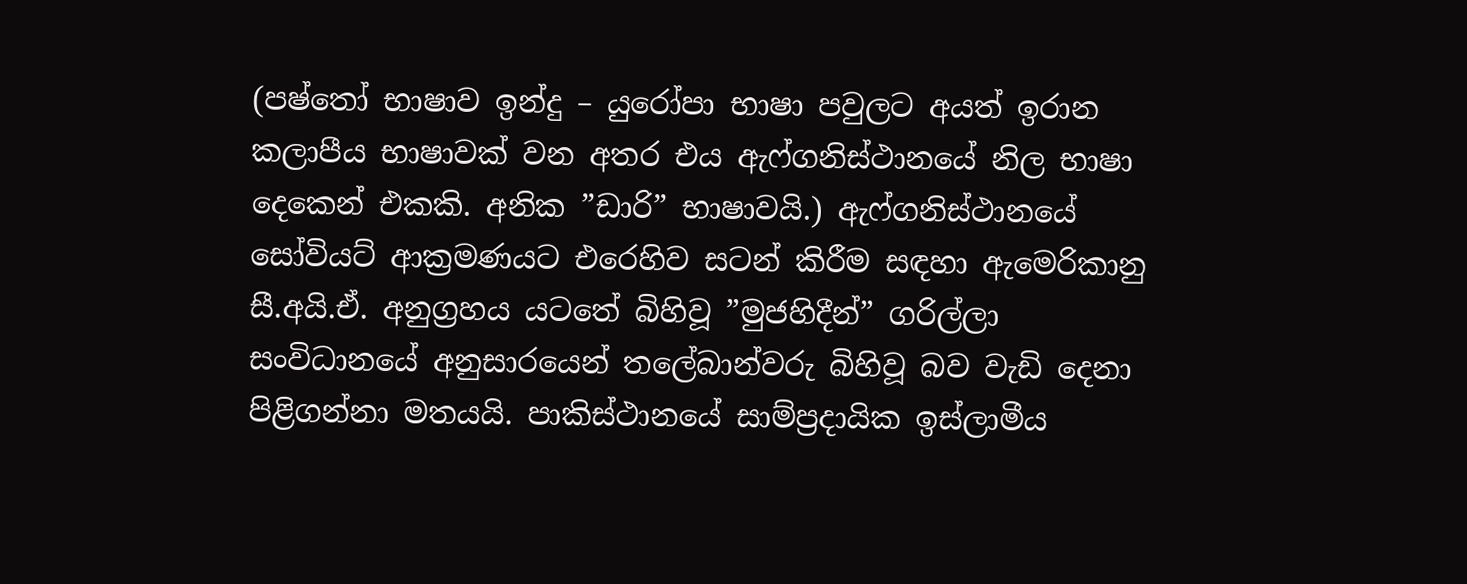(පෂ්තෝ භාෂාව ඉන්දු – යුරෝපා භාෂා පවුලට අයත් ඉරාන කලාපීය භාෂාවක් වන අතර එය ඇෆ්ගනිස්ථානයේ නිල භාෂා දෙකෙන් එකකි. අනික ”ඩාරි” භාෂාවයි.) ඇෆ්ගනිස්ථානයේ සෝවියට් ආක්‍රමණයට එරෙහිව සටන් කිරීම සඳහා ඇමෙරිකානු සී.අයි.ඒ. අනුග්‍රහය යටතේ බිහිවූ ”මුජහිදීන්” ගරිල්ලා සංවිධානයේ අනුසාරයෙන් තලේබාන්වරු බිහිවූ බව වැඩි දෙනා පිළිගන්නා මතයයි. පාකිස්ථානයේ සාම්ප්‍රදායික ඉස්ලාමීය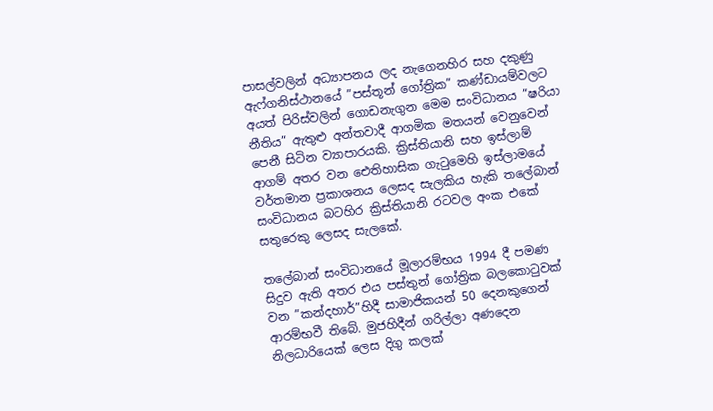පාසල්වලින් අධ්‍යාපනය ලද නැගෙනහිර සහ දකුණු ඇෆ්ගනිස්ථානයේ ”පස්තූන් ගෝත්‍රික” කණ්ඩායම්වලට අයත් පිරිස්වලින් ගොඩනැගුන මෙම සංවිධානය ”ෂරියා නීතිය” ඇතුළු අන්තවාදී ආගමික මතයන් වෙනුවෙන් පෙනී සිටින ව්‍යාපාරයකි. ක්‍රිස්තියානි සහ ඉස්ලාම් ආගම් අතර වන ඓතිහාසික ගැටුමෙහි ඉස්ලාමයේ වර්තමාන ප්‍රකාශනය ලෙසද සැලකිය හැකි තලේබාන් සංවිධානය බටහිර ක්‍රිස්තියානි රටවල අංක එකේ සතුරෙකු ලෙසද සැලකේ.

තලේබාන් සංවිධානයේ මූලාරම්භය 1994 දී පමණ සිදුව ඇති අතර එය පස්තුන් ගෝත්‍රික බලකොටුවක් වන ”කන්දහාර්”හිදී සාමාජිකයන් 50 දෙනකුගෙන් ආරම්භවී තිබේ. මුජහිදීන් ගරිල්ලා අණදෙන නිලධාරියෙක් ලෙස දිගු කලක්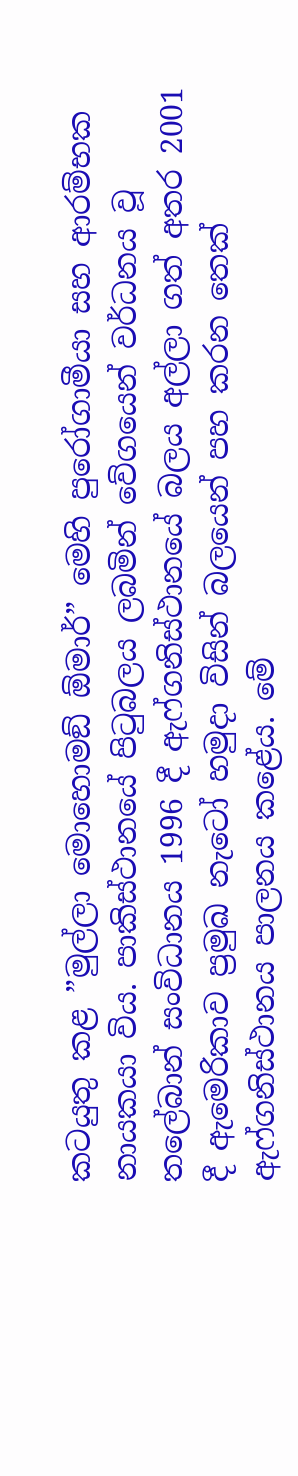කටයුතු කළ ”මුල්ලා මොහොමඞ් ඕමාර්” මෙහි පුරෝගාමීයා සහ ආරම්භක නායකයා විය. පාකිස්ථානයේ පිටුබලය ලබමින් වේගයෙන් වර්ධනය වූ තලේබාන් සංවිධානය 1996 දී ඇෆ්ගනිස්ථානයේ බලය අල්ලා ගත් අතර 2001 දී ඇමෙරිකාව ප්‍රමුඛ නැටෝ හමුදා විසින් බලයෙන් පහ කරන තෙක් ඇෆ්ගනිස්ථානය පාලනය කළේය. මේ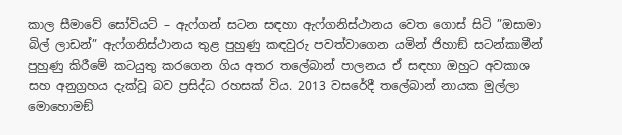කාල සීමාවේ සෝවියට් – ඇෆ්ගන් සටන සඳහා ඇෆ්ගනිස්ථානය වෙත ගොස් සිටි ”ඔසාමා බිල් ලාඩන්” ඇෆ්ගනිස්ථානය තුළ පුහුණු කඳවුරු පවත්වාගෙන යමින් ජිහාඞ් සටන්කාමීන් පුහුණු කිරීමේ කටයුතු කරගෙන ගිය අතර තලේබාන් පාලනය ඒ සඳහා ඔහුට අවකාශ සහ අනුග්‍රහය දැක්වූ බව ප්‍රසිද්ධ රහසක් විය. 2013 වසරේදී තලේබාන් නායක මුල්ලා මොහොමඞ්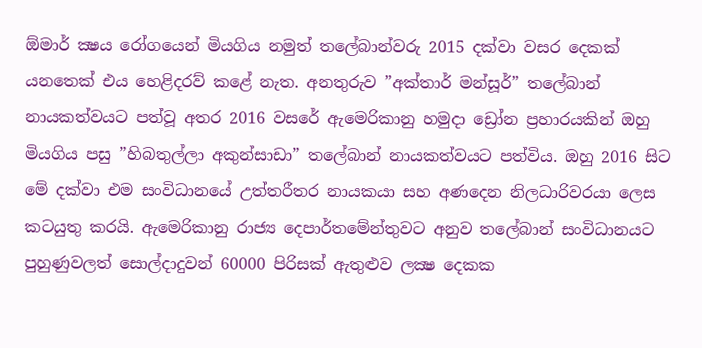ඕමාර් ක්‍ෂය රෝගයෙන් මියගිය නමුත් තලේබාන්වරු 2015 දක්වා වසර දෙකක් යනතෙක් එය හෙළිදරව් කළේ නැත. අනතුරුව ”අක්තාර් මන්සූර්” තලේබාන් නායකත්වයට පත්වූ අතර 2016 වසරේ ඇමෙරිකානු හමුදා ඩ්‍රෝන ප්‍රහාරයකින් ඔහු මියගිය පසු ”හිබතුල්ලා අකුන්සාඩා” තලේබාන් නායකත්වයට පත්විය. ඔහු 2016 සිට මේ දක්වා එම සංවිධානයේ උත්තරීතර නායකයා සහ අණදෙන නිලධාරිවරයා ලෙස කටයුතු කරයි. ඇමෙරිකානු රාජ්‍ය දෙපාර්තමේන්තුවට අනුව තලේබාන් සංවිධානයට පුහුණුවලත් සොල්දාදුවන් 60000 පිරිසක් ඇතුළුව ලක්‍ෂ දෙකක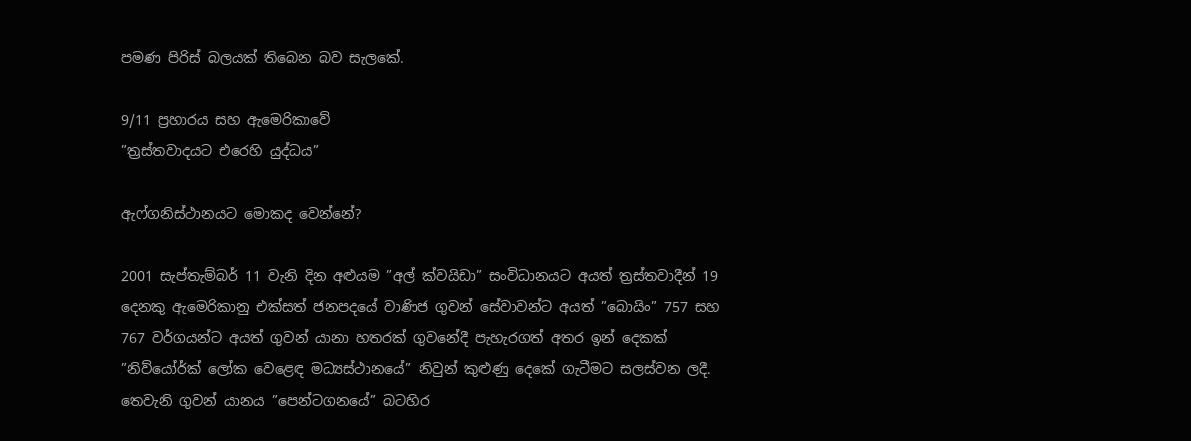පමණ පිරිස් බලයක් තිබෙන බව සැලකේ.

9/11 ප්‍රහාරය සහ ඇමෙරිකාවේ
”ත්‍රස්තවාදයට එරෙහි යුද්ධය”

ඇෆ්ගනිස්ථානයට මොකද වෙන්නේ?

2001 සැප්තැම්බර් 11 වැනි දින අළුයම ”අල් ක්වයිඩා” සංවිධානයට අයත් ත්‍රස්තවාදීන් 19 දෙනකු ඇමෙරිකානු එක්සත් ජනපදයේ වාණිජ ගුවන් සේවාවන්ට අයත් ”බොයිං” 757 සහ 767 වර්ගයන්ට අයත් ගුවන් යානා හතරක් ගුවනේදී පැහැරගත් අතර ඉන් දෙකක් ”නිව්යෝර්ක් ලෝක වෙළෙඳ මධ්‍යස්ථානයේ” නිවුන් කුළුණු දෙකේ ගැටීමට සලස්වන ලදී. තෙවැනි ගුවන් යානය ”පෙන්ටගනයේ” බටහිර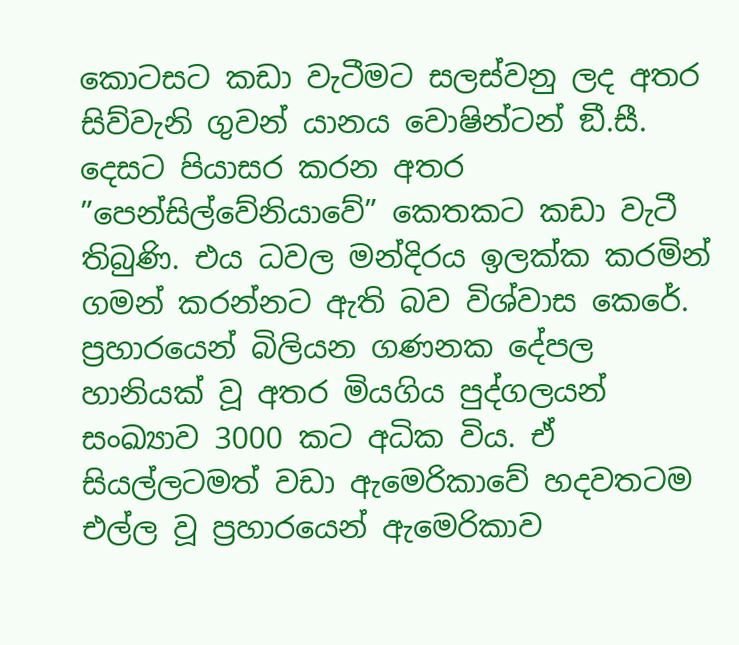කොටසට කඩා වැටීමට සලස්වනු ලද අතර සිව්වැනි ගුවන් යානය වොෂින්ටන් ඞී.සී. දෙසට පියාසර කරන අතර ”පෙන්සිල්වේනියාවේ” කෙතකට කඩා වැටී තිබුණි. එය ධවල මන්දිරය ඉලක්ක කරමින් ගමන් කරන්නට ඇති බව විශ්වාස කෙරේ. ප්‍රහාරයෙන් බිලියන ගණනක දේපල හානියක් වූ අතර මියගිය පුද්ගලයන් සංඛ්‍යාව 3000 කට අධික විය. ඒ සියල්ලටමත් වඩා ඇමෙරිකාවේ හදවතටම එල්ල වූ ප්‍රහාරයෙන් ඇමෙරිකාව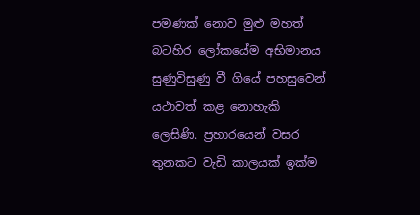පමණක් නොව මුළු මහත් බටහිර ලෝකයේම අභිමානය සුණුවිසුණු වී ගියේ පහසුවෙන් යථාවත් කළ නොහැකි ලෙසිණි. ප්‍රහාරයෙන් වසර තුනකට වැඩි කාලයක් ඉක්ම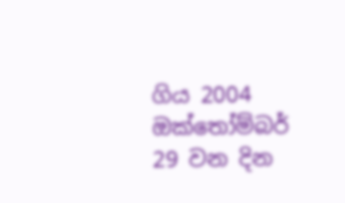ගිය 2004 ඔක්තෝම්බර් 29 වන දින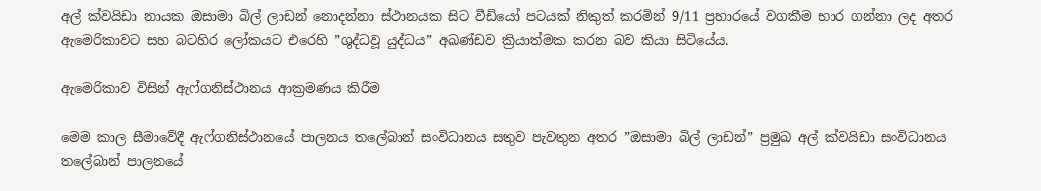අල් ක්වයිඩා නායක ඔසාමා බිල් ලාඩන් නොදන්නා ස්ථානයක සිට වීඩියෝ පටයක් නිකුත් කරමින් 9/11 ප්‍රහාරයේ වගකීම භාර ගන්නා ලද අතර ඇමෙරිකාවට සහ බටහිර ලෝකයට එරෙහි ”ශුද්ධවූ යුද්ධය” අඛණ්ඩව ක්‍රියාත්මක කරන බව කියා සිටියේය.

ඇමෙරිකාව විසින් ඇෆ්ගනිස්ථානය ආක්‍රමණය කිරීම

මෙම කාල සීමාවේදී ඇෆ්ගනිස්ථානයේ පාලනය තලේබාන් සංවිධානය සතුව පැවතුන අතර ”ඔසාමා බිල් ලාඩන්” ප්‍රමුඛ අල් ක්වයිඩා සංවිධානය තලේබාන් පාලනයේ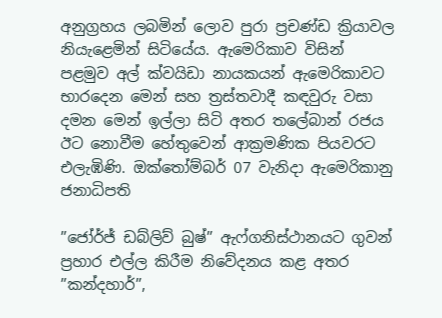අනුග්‍රහය ලබමින් ලොව පුරා ප්‍රචණ්ඩ ක්‍රියාවල නියැළෙමින් සිටියේය. ඇමෙරිකාව විසින් පළමුව අල් ක්වයිඩා නායකයන් ඇමෙරිකාවට භාරදෙන මෙන් සහ ත්‍රස්තවාදී කඳවුරු වසා දමන මෙන් ඉල්ලා සිටි අතර තලේබාන් රජය ඊට නොවීම හේතුවෙන් ආක්‍රමණික පියවරට එලැඹිණි. ඔක්තෝම්බර් 07 වැනිදා ඇමෙරිකානු ජනාධිපති

”ජෝර්ජ් ඩබ්ලිව් බුෂ්” ඇෆ්ගනිස්ථානයට ගුවන් ප්‍රහාර එල්ල කිරීම නිවේදනය කළ අතර ”කන්දහාර්”,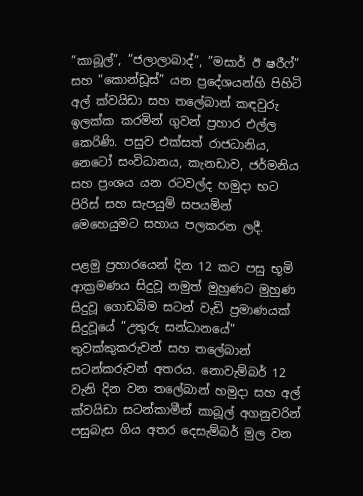”කාබූල්”, ”ජලාලාබාද්”, ”මසාර් ඊ ෂරීෆ්” සහ ”කොන්ඩූස්” යන ප්‍රදේශයන්හි පිහිටි අල් ක්වයිඩා සහ තලේබාන් කඳවුරු ඉලක්ක කරමින් ගුවන් ප්‍රහාර එල්ල කෙරිණි. පසුව එක්සත් රාජධානිය, නෙටෝ සංවිධානය, කැනඩාව, ජර්මනිය සහ ප්‍රංශය යන රටවල්ද හමුදා භට පිරිස් සහ සැපයුම් සපයමින් මෙහෙයුමට සහාය පලකරන ලදී.

පළමු ප්‍රහාරයෙන් දින 12 කට පසු භූමි ආක්‍රමණය සිදුවූ නමුත් මුහුණට මුහුණ සිදුවූ ගොඩබිම සටන් වැඩි ප්‍රමාණයක් සිදුවූයේ ”උතුරු සන්ධානයේ” තුවක්කුකරුවන් සහ තලේබාන් සටන්කරුවන් අතරය. නොවැම්බර් 12 වැනි දින වන තලේබාන් හමුදා සහ අල් ක්වයිඩා සටන්කාමීන් කාබූල් අගනුවරින් පසුබැස ගිය අතර දෙසැම්බර් මුල වන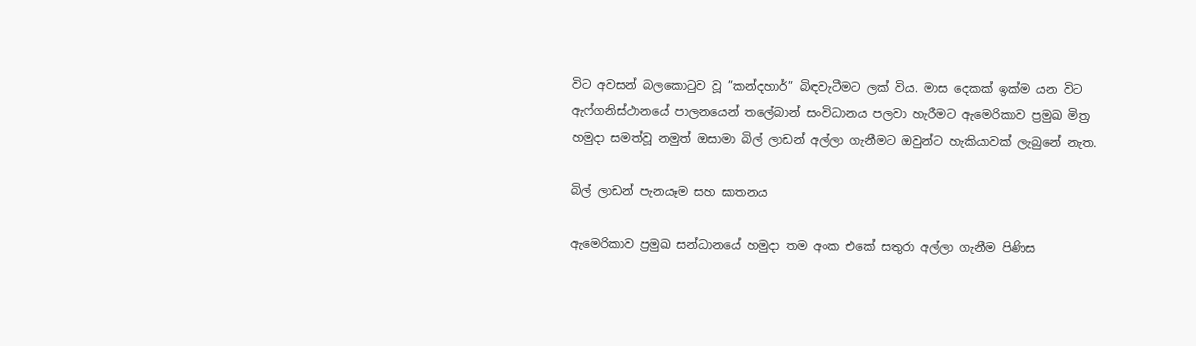විට අවසන් බලකොටුව වූ ”කන්දහාර්” බිඳවැටීමට ලක් විය. මාස දෙකක් ඉක්ම යන විට ඇෆ්ගනිස්ථානයේ පාලනයෙන් තලේබාන් සංවිධානය පලවා හැරීමට ඇමෙරිකාව ප්‍රමුඛ මිත්‍ර හමුදා සමත්වූ නමුත් ඔසාමා බිල් ලාඩන් අල්ලා ගැනීමට ඔවුන්ට හැකියාවක් ලැබුනේ නැත.

බිල් ලාඩන් පැනයෑම සහ ඝාතනය

ඇමෙරිකාව ප්‍රමුඛ සන්ධානයේ හමුදා තම අංක එකේ සතුරා අල්ලා ගැනීම පිණිස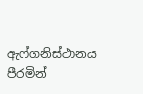ඇෆ්ගනිස්ථානය පීරමින්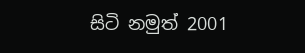සිටි නමුත් 2001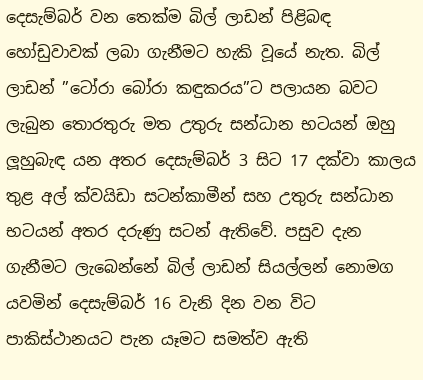දෙසැම්බර් වන තෙක්ම බිල් ලාඩන් පිළිබඳ හෝඩුවාවක් ලබා ගැනීමට හැකි වූයේ නැත. බිල් ලාඩන් ”ටෝරා බෝරා කඳුකරය”ට පලායන බවට ලැබුන තොරතුරු මත උතුරු සන්ධාන භටයන් ඔහු ලූහුබැඳ යන අතර දෙසැම්බර් 3 සිට 17 දක්වා කාලය තුළ අල් ක්වයිඩා සටන්කාමීන් සහ උතුරු සන්ධාන භටයන් අතර දරුණු සටන් ඇතිවේ. පසුව දැන ගැනීමට ලැබෙන්නේ බිල් ලාඩන් සියල්ලන් නොමග යවමින් දෙසැම්බර් 16 වැනි දින වන විට පාකිස්ථානයට පැන යෑමට සමත්ව ඇති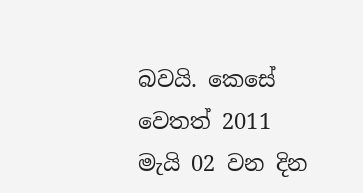බවයි. කෙසේ වෙතත් 2011 මැයි 02 වන දින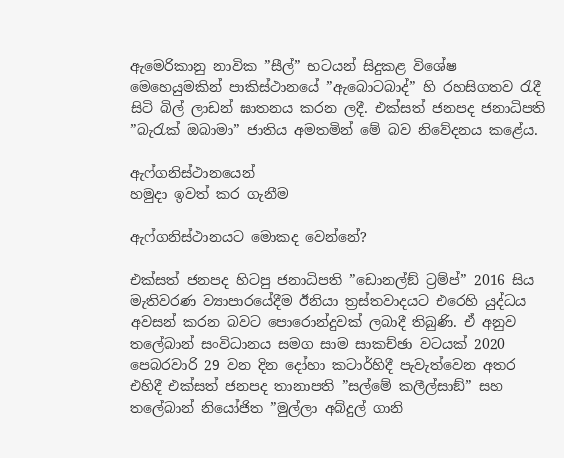ඇමෙරිකානු නාවික ”සීල්” භටයන් සිදුකළ විශේෂ මෙහෙයුමකින් පාකිස්ථානයේ ”ඇබොටබාද්” හි රහසිගතව රැදී සිටි බිල් ලාඩන් ඝාතනය කරන ලදී. එක්සත් ජනපද ජනාධිපති ”බැරැක් ඔබාමා” ජාතිය අමතමින් මේ බව නිවේදනය කළේය.

ඇෆ්ගනිස්ථානයෙන්
හමුදා ඉවත් කර ගැනීම

ඇෆ්ගනිස්ථානයට මොකද වෙන්නේ?

එක්සත් ජනපද හිටපු ජනාධිපති ”ඩොනල්ඞ් ට්‍රම්ප්” 2016 සිය මැතිවරණ ව්‍යාපාරයේදීම ඊනියා ත්‍රස්තවාදයට එරෙහි යුද්ධය අවසන් කරන බවට පොරොන්දුවක් ලබාදී තිබුණි. ඒ අනුව තලේබාන් සංවිධානය සමග සාම සාකච්ඡා වටයක් 2020 පෙබරවාරි 29 වන දින දෝහා කටාර්හිදී පැවැත්වෙන අතර එහිදී එක්සත් ජනපද තානාපති ”සල්මේ කලීල්සාඞ්” සහ තලේබාන් නියෝජිත ”මුල්ලා අබ්දුල් ගානි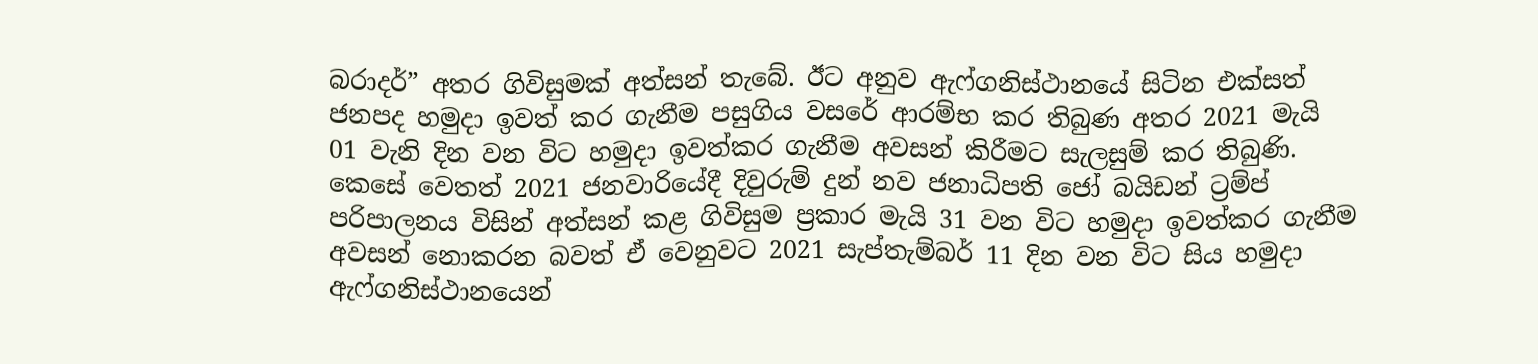බරාදර්” අතර ගිවිසුමක් අත්සන් තැබේ. ඊට අනුව ඇෆ්ගනිස්ථානයේ සිටින එක්සත් ජනපද හමුදා ඉවත් කර ගැනීම පසුගිය වසරේ ආරම්භ කර තිබුණ අතර 2021 මැයි 01 වැනි දින වන විට හමුදා ඉවත්කර ගැනීම අවසන් කිරීමට සැලසුම් කර තිබුණි. කෙසේ වෙතත් 2021 ජනවාරියේදී දිවුරුම් දුන් නව ජනාධිපති ජෝ බයිඩන් ට්‍රම්ප් පරිපාලනය විසින් අත්සන් කළ ගිවිසුම ප්‍රකාර මැයි 31 වන විට හමුදා ඉවත්කර ගැනීම අවසන් නොකරන බවත් ඒ වෙනුවට 2021 සැප්තැම්බර් 11 දින වන විට සිය හමුදා ඇෆ්ගනිස්ථානයෙන්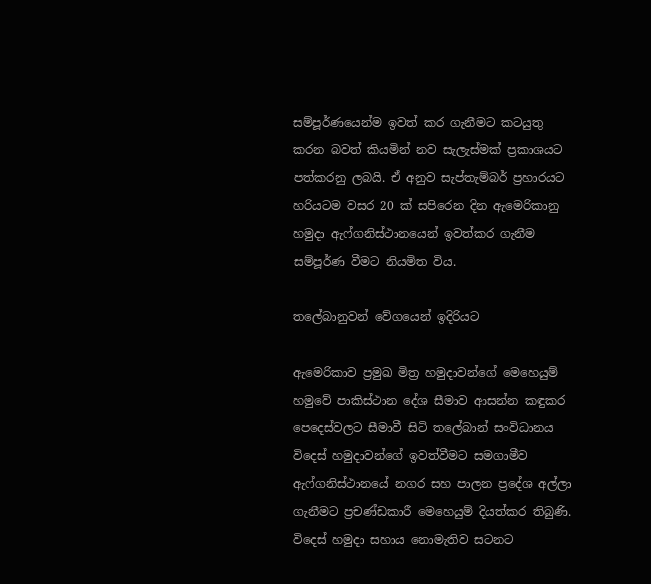සම්පූර්ණයෙන්ම ඉවත් කර ගැනීමට කටයුතු කරන බවත් කියමින් නව සැලැස්මක් ප්‍රකාශයට පත්කරනු ලබයි. ඒ අනුව සැප්තැම්බර් ප්‍රහාරයට හරියටම වසර 20 ක් සපිරෙන දින ඇමෙරිකානු හමුදා ඇෆ්ගනිස්ථානයෙන් ඉවත්කර ගැනීම සම්පූර්ණ වීමට නියමිත විය.

තලේබානුවන් වේගයෙන් ඉදිරියට

ඇමෙරිකාව ප්‍රමුඛ මිත්‍ර හමුදාවන්ගේ මෙහෙයුම් හමුවේ පාකිස්ථාන දේශ සීමාව ආසන්න කඳුකර පෙදෙස්වලට සීමාවී සිටි තලේබාන් සංවිධානය විදෙස් හමුදාවන්ගේ ඉවත්වීමට සමගාමීව ඇෆ්ගනිස්ථානයේ නගර සහ පාලන ප්‍රදේශ අල්ලා ගැනීමට ප්‍රචණ්ඩකාරී මෙහෙයුම් දියත්කර තිබුණි. විදෙස් හමුදා සහාය නොමැතිව සටනට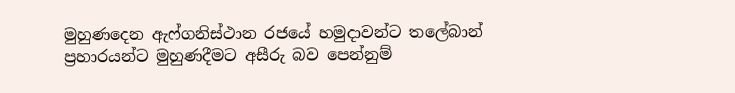මුහුණදෙන ඇෆ්ගනිස්ථාන රජයේ හමුදාවන්ට තලේබාන් ප්‍රහාරයන්ට මුහුණදීමට අසීරු බව පෙන්නුම්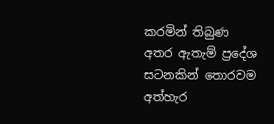කරමින් තිබුණ අතර ඇතැම් ප්‍රදේශ සටනකින් තොරවම අත්හැර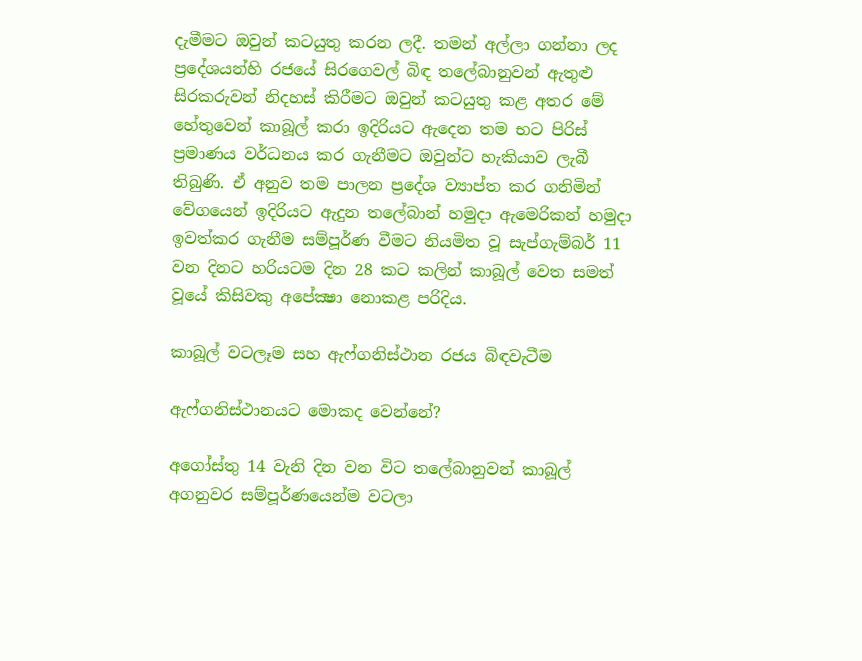දැමීමට ඔවුන් කටයුතු කරන ලදී. තමන් අල්ලා ගන්නා ලද ප්‍රදේශයන්හි රජයේ සිරගෙවල් බිඳ තලේබානුවන් ඇතුළු සිරකරුවන් නිදහස් කිරීමට ඔවුන් කටයුතු කළ අතර මේ හේතුවෙන් කාබූල් කරා ඉදිරියට ඇදෙන තම භට පිරිස් ප්‍රමාණය වර්ධනය කර ගැනීමට ඔවුන්ට හැකියාව ලැබී තිබුණි. ඒ අනුව තම පාලන ප්‍රදේශ ව්‍යාප්ත කර ගනිමින් වේගයෙන් ඉදිරියට ඇදුන තලේබාන් හමුදා ඇමෙරිකන් හමුදා ඉවත්කර ගැනීම සම්පූර්ණ වීමට නියමිත වූ සැප්ගැම්බර් 11 වන දිනට හරියටම දින 28 කට කලින් කාබූල් වෙත සමත් වූයේ කිසිවකු අපේක්‍ෂා නොකළ පරිදිය.

කාබූල් වටලෑම සහ ඇෆ්ගනිස්ථාන රජය බිඳවැටීම

ඇෆ්ගනිස්ථානයට මොකද වෙන්නේ?

අගෝස්තු 14 වැනි දින වන විට තලේබානුවන් කාබූල් අගනුවර සම්පූර්ණයෙන්ම වටලා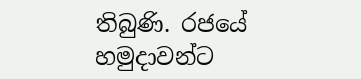තිබුණි. රජයේ හමුදාවන්ට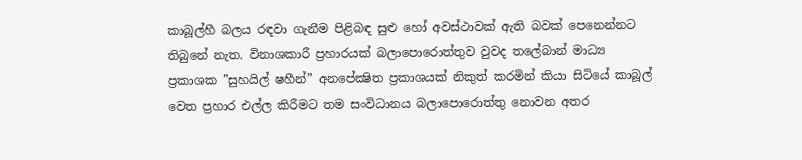කාබූල්හී බලය රඳවා ගැනීම පිළිබඳ සුළු හෝ අවස්ථාවක් ඇති බවක් පෙනෙන්නට තිබුනේ නැත. විනාශකාරී ප්‍රහාරයක් බලාපොරොත්තුව වුවද තලේබාන් මාධ්‍ය ප්‍රකාශක ”සුහයිල් ෂහීන්” අනපේක්‍ෂිත ප්‍රකාශයක් නිකුත් කරමින් කියා සිටියේ කාබූල් වෙත ප්‍රහාර එල්ල කිරීමට තම සංවිධානය බලාපොරොත්තු නොවන අතර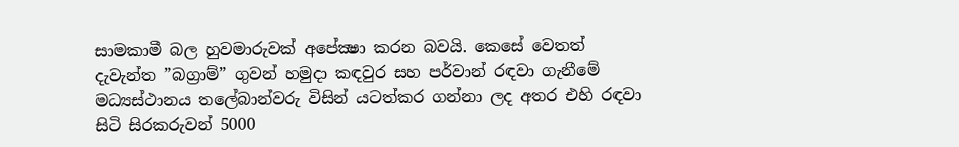සාමකාමී බල හුවමාරුවක් අපේක්‍ෂා කරන බවයි. කෙසේ වෙතත් දැවැන්ත ”බග්‍රාම්” ගුවන් හමුදා කඳවුර සහ පර්වාන් රඳවා ගැනීමේ මධ්‍යස්ථානය තලේබාන්වරු විසින් යටත්කර ගන්නා ලද අතර එහි රඳවා සිටි සිරකරුවන් 5000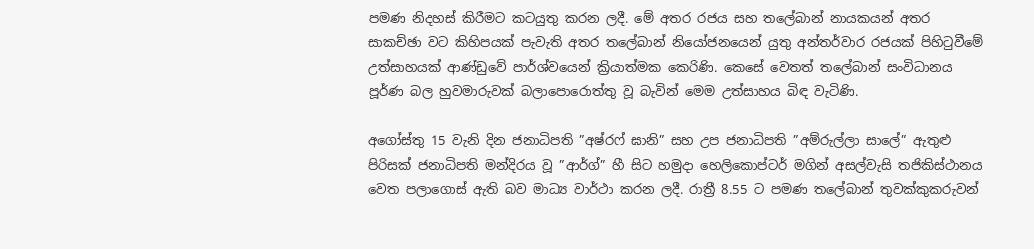පමණ නිදහස් කිරීමට කටයුතු කරන ලදී. මේ අතර රජය සහ තලේබාන් නායකයන් අතර සාකච්ඡා වට කිහිපයක් පැවැති අතර තලේබාන් නියෝජනයෙන් යුතු අන්තර්වාර රජයක් පිහිටුවීමේ උත්සාහයක් ආණ්ඩුවේ පාර්ශ්වයෙන් ක්‍රියාත්මක කෙරිණි. කෙසේ වෙතත් තලේබාන් සංවිධානය පූර්ණ බල හුවමාරුවක් බලාපොරොත්තු වූ බැවින් මෙම උත්සාහය බිඳ වැටිණි.

අගෝස්තු 15 වැනි දින ජනාධිපති ”අෂ්රෆ් ඝානි” සහ උප ජනාධිපති ”අම්රුල්ලා සාලේ” ඇතුළු පිරිසක් ජනාධිපති මන්දිරය වූ ”ආර්ග්” හී සිට හමුදා හෙලිකොප්ටර් මගින් අසල්වැසි තජිකිස්ථානය වෙත පලාගොස් ඇති බව මාධ්‍ය වාර්ථා කරන ලදී. රාත්‍රී 8.55 ට පමණ තලේබාන් තුවක්කුකරුවන්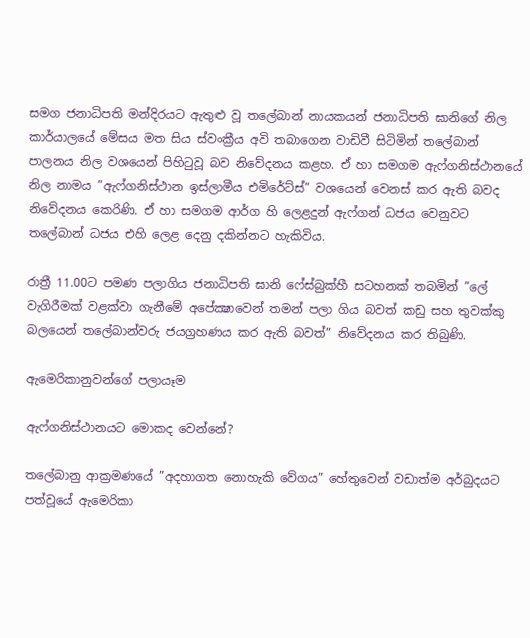සමග ජනාධිපති මන්දිරයට ඇතුළු වූ තලේබාන් නායකයන් ජනාධිපති ඝානිගේ නිල කාර්යාලයේ මේසය මත සිය ස්වංක්‍රීය අවි තබාගෙන වාඩිවී සිටිමින් තලේබාන් පාලනය නිල වශයෙන් පිහිටුවූ බව නිවේදනය කළහ. ඒ හා සමගම ඇෆ්ගනිස්ථානයේ නිල නාමය ”ඇෆ්ගනිස්ථාන ඉස්ලාමීය එමිරේට්ස්” වශයෙන් වෙනස් කර ඇති බවද නිවේදනය කෙරිණි. ඒ හා සමගම ආර්ග හි ලෙළදුන් ඇෆ්ගන් ධජය වෙනුවට තලේබාන් ධජය එහි ලෙළ දෙනු දකින්නට හැකිවිය.

රාත්‍රී 11.00ට පමණ පලාගිය ජනාධිපති ඝානි ෆේස්බුක්හී සටහනක් තබමින් ”ලේ වැගිරීමක් වළක්වා ගැනීමේ අපේක්‍ෂාවෙන් තමන් පලා ගිය බවත් කඩු සහ තුවක්කු බලයෙන් තලේබාන්වරු ජයග්‍රහණය කර ඇති බවත්” නිවේදනය කර තිබුණි.

ඇමෙරිකානුවන්ගේ පලායෑම

ඇෆ්ගනිස්ථානයට මොකද වෙන්නේ?

තලේබානු ආක්‍රමණයේ ”අදහාගත නොහැකි වේගය” හේතුවෙන් වඩාත්ම අර්බුදයට පත්වූයේ ඇමෙරිකා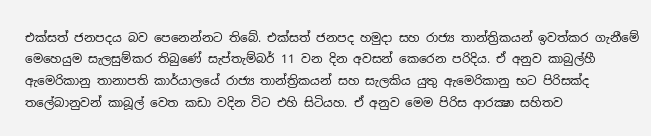එක්සත් ජනපදය බව පෙනෙන්නට තිබේ. එක්සත් ජනපද හමුදා සහ රාජ්‍ය තාන්ත්‍රිකයන් ඉවත්කර ගැනීමේ මෙහෙයුම සැලසුම්කර තිබුණේ සැප්තැම්බර් 11 වන දින අවසන් කෙරෙන පරිදිය. ඒ අනුව කාබුල්හී ඇමෙරිකානු තානාපති කාර්යාලයේ රාජ්‍ය තාන්ත්‍රිකයන් සහ සැලකිය යුතු ඇමෙරිකානු භට පිරිසක්ද තලේබානුවන් කාබූල් වෙත කඩා වදින විට එහි සිටියහ. ඒ අනුව මෙම පිරිස ආරක්‍ෂා සහිතව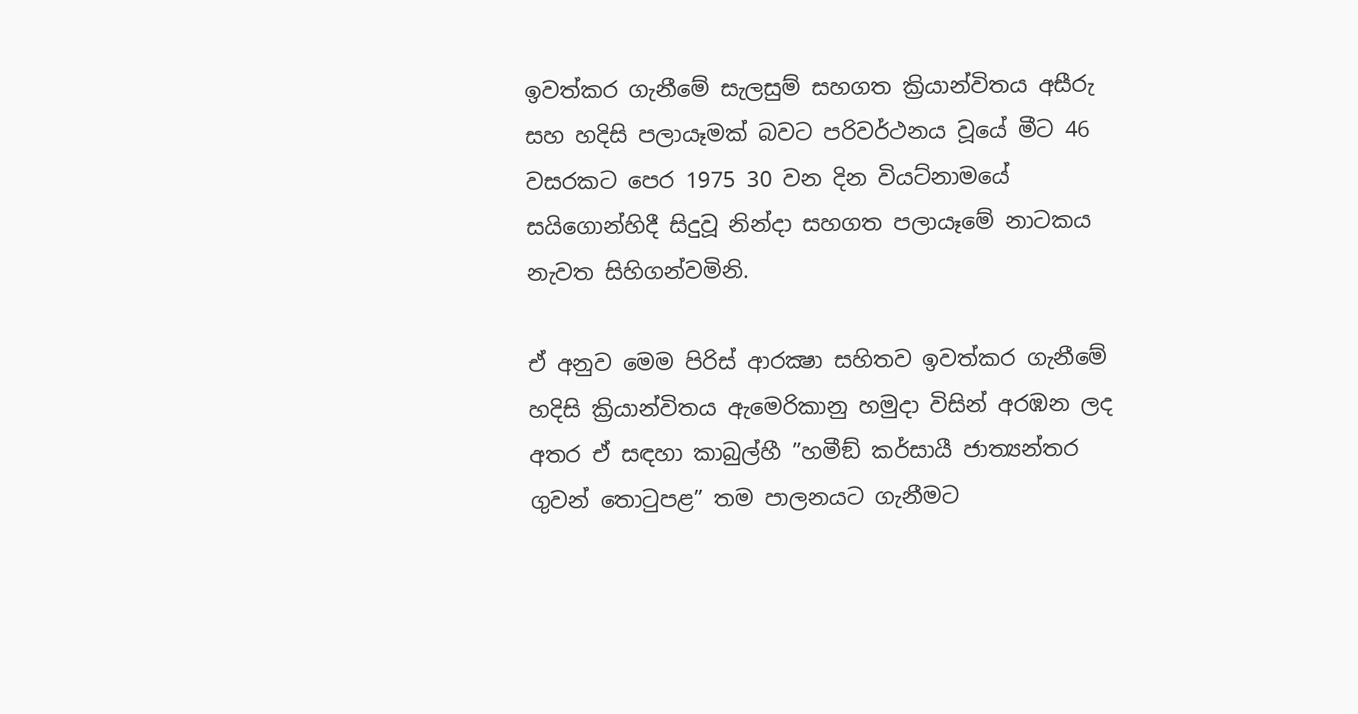ඉවත්කර ගැනීමේ සැලසුම් සහගත ක්‍රියාන්විතය අසීරු සහ හදිසි පලායෑමක් බවට පරිවර්ථනය වූයේ මීට 46 වසරකට පෙර 1975 30 වන දින වියට්නාමයේ සයිගොන්හිදී සිදුවූ නින්දා සහගත පලායෑමේ නාටකය නැවත සිහිගන්වමිනි.

ඒ අනුව මෙම පිරිස් ආරක්‍ෂා සහිතව ඉවත්කර ගැනීමේ හදිසි ක්‍රියාන්විතය ඇමෙරිකානු හමුදා විසින් අරඹන ලද අතර ඒ සඳහා කාබුල්හී ”හමීඞ් කර්සායී ජාත්‍යන්තර ගුවන් තොටුපළ” තම පාලනයට ගැනීමට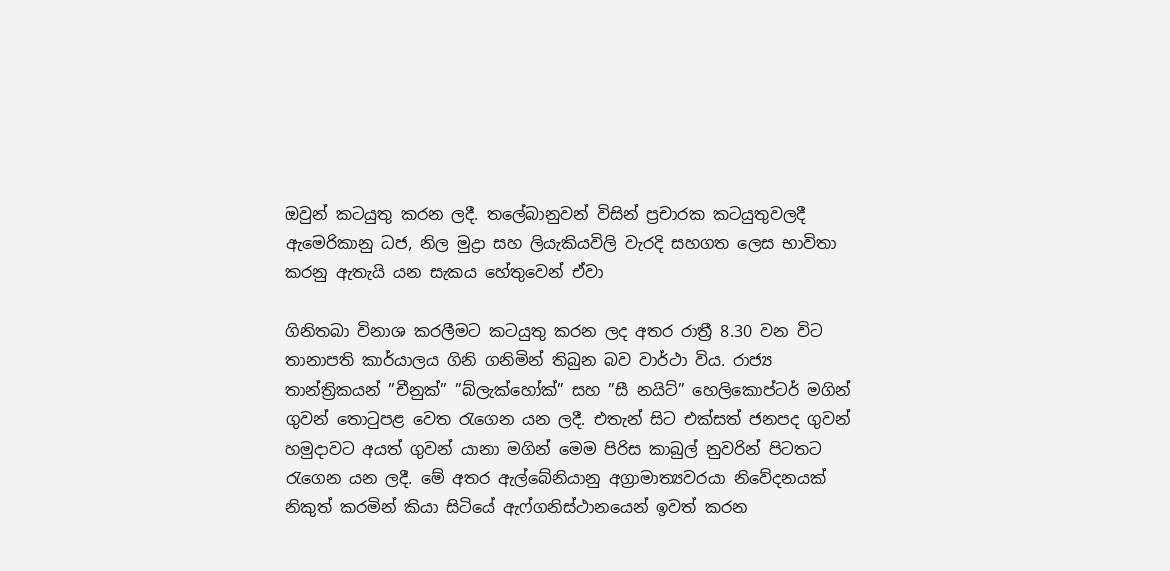ඔවුන් කටයුතු කරන ලදී. තලේබානුවන් විසින් ප්‍රචාරක කටයුතුවලදී ඇමෙරිකානු ධජ, නිල මුද්‍රා සහ ලියැකියවිලි වැරදි සහගත ලෙස භාවිතා කරනු ඇතැයි යන සැකය හේතුවෙන් ඒවා

ගිනිතබා විනාශ කරලීමට කටයුතු කරන ලද අතර රාත්‍රී 8.30 වන විට තානාපති කාර්යාලය ගිනි ගනිමින් තිබුන බව වාර්ථා විය. රාජ්‍ය තාන්ත්‍රිකයන් ”චීනුක්” ”බ්ලැක්හෝක්” සහ ”සී නයිට්” හෙලිකොප්ටර් මගින් ගුවන් තොටුපළ වෙත රැගෙන යන ලදී. එතැන් සිට එක්සත් ජනපද ගුවන් හමුදාවට අයත් ගුවන් යානා මගින් මෙම පිරිස කාබුල් නුවරින් පිටතට රැගෙන යන ලදී. මේ අතර ඇල්බේනියානු අග්‍රාමාත්‍යවරයා නිවේදනයක් නිකුත් කරමින් කියා සිටියේ ඇෆ්ගනිස්ථානයෙන් ඉවත් කරන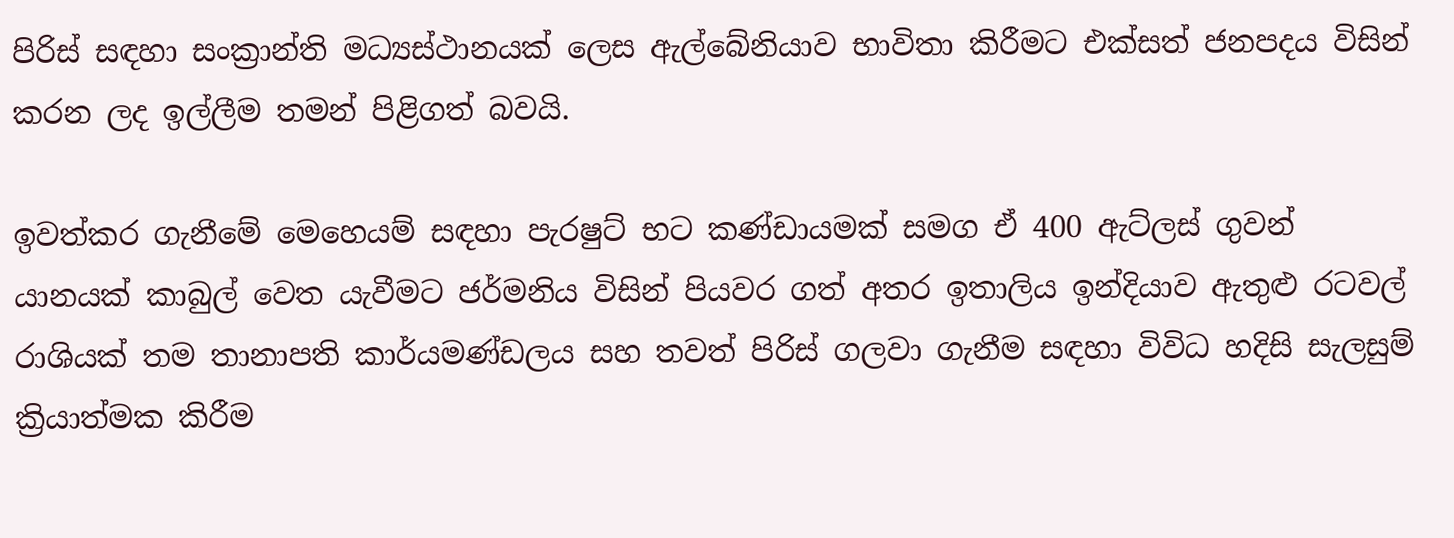පිරිස් සඳහා සංක්‍රාන්ති මධ්‍යස්ථානයක් ලෙස ඇල්බේනියාව භාවිතා කිරීමට එක්සත් ජනපදය විසින් කරන ලද ඉල්ලීම තමන් පිළිගත් බවයි.

ඉවත්කර ගැනීමේ මෙහෙයම් සඳහා පැරෂුට් භට කණ්ඩායමක් සමග ඒ 400 ඇට්ලස් ගුවන් යානයක් කාබුල් වෙත යැවීමට ජර්මනිය විසින් පියවර ගත් අතර ඉතාලිය ඉන්දියාව ඇතුළු රටවල් රාශියක් තම තානාපති කාර්යමණ්ඩලය සහ තවත් පිරිස් ගලවා ගැනීම සඳහා විවිධ හදිසි සැලසුම් ක්‍රියාත්මක කිරීම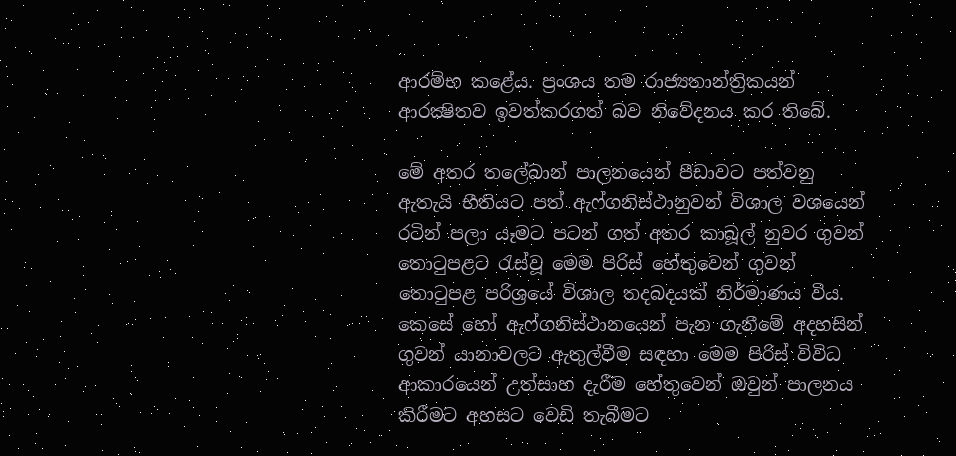ආරම්භ කළේය. ප්‍රංශය තම රාජ්‍යතාන්ත්‍රිකයන් ආරක්‍ෂිතව ඉවත්කරගත් බව නිවේදනය කර තිබේ.

මේ අතර තලේබාන් පාලනයෙන් පීඩාවට පත්වනු ඇතැයි භීතියට පත් ඇෆ්ගනිස්ථානුවන් විශාල වශයෙන් රටින් පලා යෑමට පටන් ගත් අතර කාබූල් නුවර ගුවන් තොටුපළට රැස්වූ මෙම පිරිස් හේතුවෙන් ගුවන් තොටුපළ පරිශ්‍රයේ විශාල තදබදයක් නිර්මාණය විය. කෙසේ හෝ ඇෆ්ගනිස්ථානයෙන් පැන ගැනීමේ අදහසින් ගුවන් යානාවලට ඇතුල්වීම සඳහා මෙම පිරිස් විවිධ ආකාරයෙන් උත්සාහ දැරීම හේතුවෙන් ඔවුන් පාලනය කිරීමට අහසට වෙඩි තැබීමට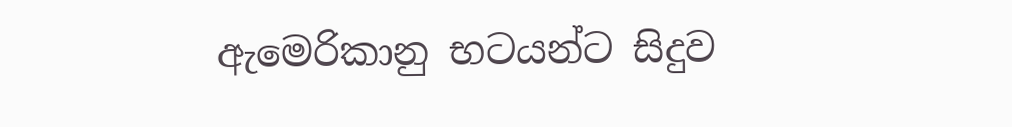ඇමෙරිකානු භටයන්ට සිදුව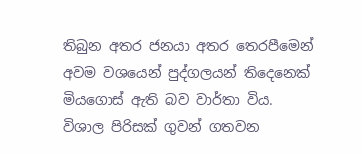තිබුන අතර ජනයා අතර තෙරපීමෙන් අවම වශයෙන් පුද්ගලයන් තිදෙනෙක් මියගොස් ඇති බව වාර්තා විය. විශාල පිරිසක් ගුවන් ගතවන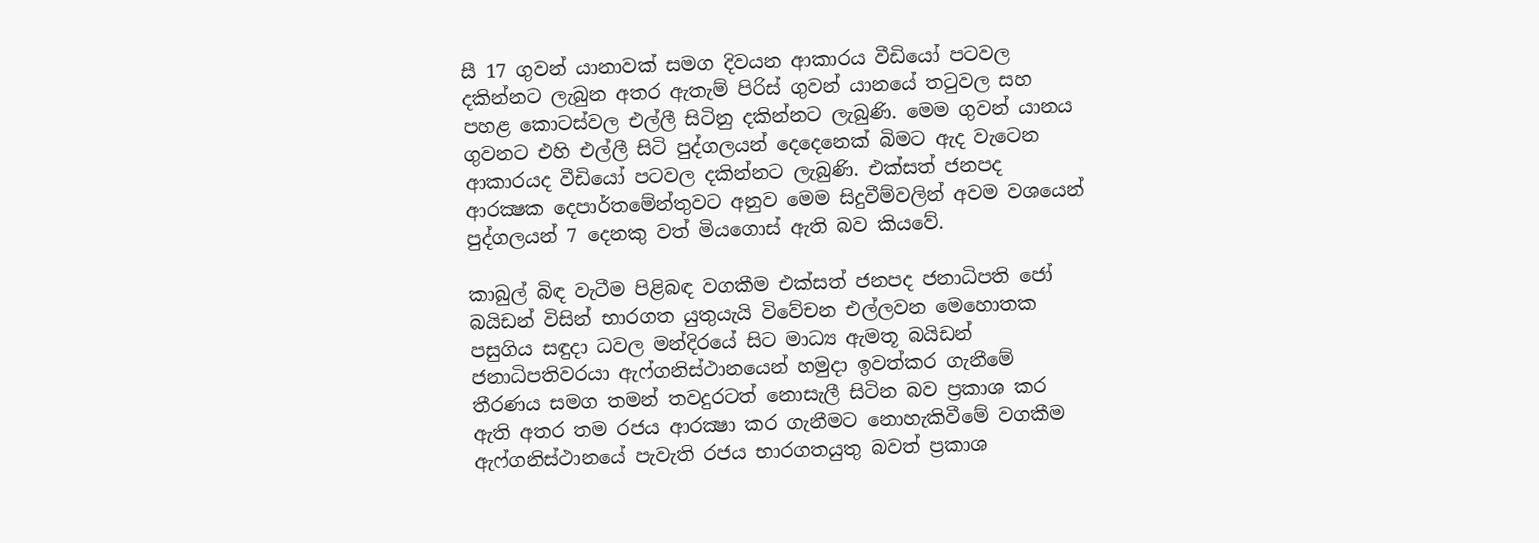සී 17 ගුවන් යානාවක් සමග දිවයන ආකාරය වීඩියෝ පටවල දකින්නට ලැබුන අතර ඇතැම් පිරිස් ගුවන් යානයේ තටුවල සහ පහළ කොටස්වල එල්ලී සිටිනු දකින්නට ලැබුණි. මෙම ගුවන් යානය ගුවනට එහි එල්ලී සිටි පුද්ගලයන් දෙදෙනෙක් බිමට ඇද වැටෙන ආකාරයද වීඩියෝ පටවල දකින්නට ලැබුණි. එක්සත් ජනපද ආරක්‍ෂක දෙපාර්තමේන්තුවට අනුව මෙම සිදුවීම්වලින් අවම වශයෙන් පුද්ගලයන් 7 දෙනකු වත් මියගොස් ඇති බව කියවේ.

කාබුල් බිඳ වැටීම පිළිබඳ වගකීම එක්සත් ජනපද ජනාධිපති ජෝ බයිඩන් විසින් භාරගත යුතුයැයි විවේචන එල්ලවන මෙහොතක පසුගිය සඳුදා ධවල මන්දිරයේ සිට මාධ්‍ය ඇමතූ බයිඩන් ජනාධිපතිවරයා ඇෆ්ගනිස්ථානයෙන් හමුදා ඉවත්කර ගැනීමේ තීරණය සමග තමන් තවදුරටත් නොසැලී සිටින බව ප්‍රකාශ කර ඇති අතර තම රජය ආරක්‍ෂා කර ගැනීමට නොහැකිවීමේ වගකීම ඇෆ්ගනිස්ථානයේ පැවැති රජය භාරගතයුතු බවත් ප්‍රකාශ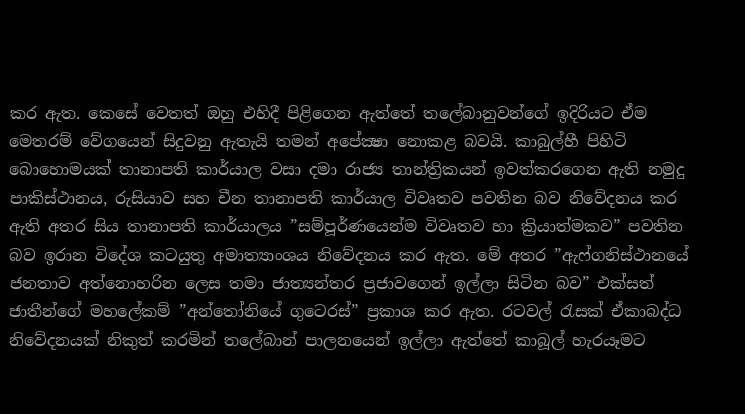කර ඇත. කෙසේ වෙතත් ඔහු එහිදී පිළිගෙන ඇත්තේ තලේබානුවන්ගේ ඉදිරියට ඒම මෙතරම් වේගයෙන් සිදුවනු ඇතැයි තමන් අපේක්‍ෂා නොකළ බවයි. කාබුල්හී පිහිටි බොහොමයක් තානාපති කාර්යාල වසා දමා රාජ්‍ය තාන්ත්‍රිකයන් ඉවත්කරගෙන ඇති නමුදු පාකිස්ථානය, රුසියාව සහ චීන තානාපති කාර්යාල විවෘතව පවතින බව නිවේදනය කර ඇති අතර සිය තානාපති කාර්යාලය ”සම්පූර්ණයෙන්ම විවෘතව හා ක්‍රියාත්මකව” පවතින බව ඉරාන විදේශ කටයුතු අමාත්‍යාංශය නිවේදනය කර ඇත. මේ අතර ”ඇෆ්ගනිස්ථානයේ ජනතාව අත්නොහරින ලෙස තමා ජාත්‍යන්තර ප්‍රජාවගෙන් ඉල්ලා සිටින බව” එක්සත් ජාතීන්ගේ මහලේකම් ”අන්තෝනියේ ගුටෙරස්” ප්‍රකාශ කර ඇත. රටවල් රැසක් ඒකාබද්ධ නිවේදනයක් නිකුත් කරමින් තලේබාන් පාලනයෙන් ඉල්ලා ඇත්තේ කාබූල් හැරයෑමට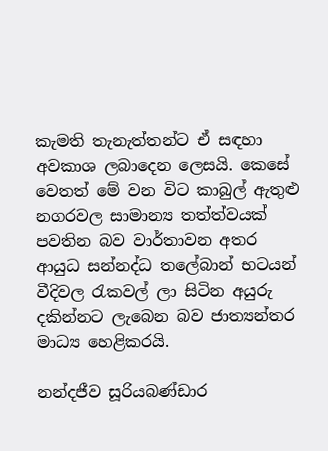කැමති තැනැත්තන්ට ඒ සඳහා අවකාශ ලබාදෙන ලෙසයි. කෙසේ වෙතත් මේ වන විට කාබුල් ඇතුළු නගරවල සාමාන්‍ය තත්ත්වයක් පවතින බව වාර්තාවන අතර ආයුධ සන්නද්ධ තලේබාන් භටයන් වීදිවල රැකවල් ලා සිටින අයුරු දකින්නට ලැබෙන බව ජාත්‍යන්තර මාධ්‍ය හෙළිකරයි.

නන්දජීව සූරියබණ්ඩාර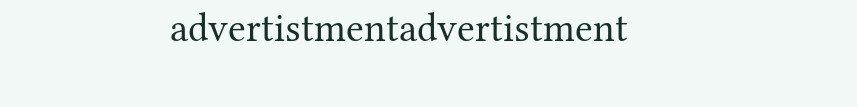advertistmentadvertistment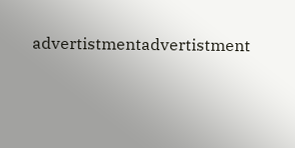advertistmentadvertistment